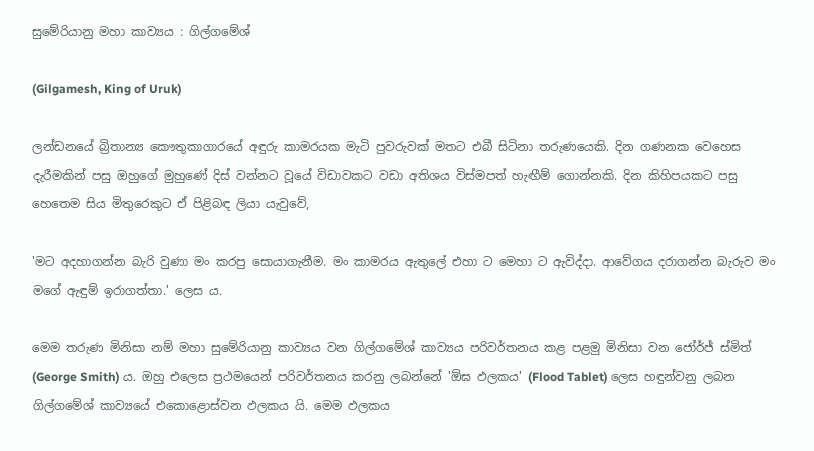සුමේරියානු මහා කාව්‍යය : ගිල්ගමේශ්

(Gilgamesh, King of Uruk)

ලන්ඩනයේ බ්‍රිතාන්‍ය කෞතුකාගාරයේ අඳුරු කාමරයක මැටි පුවරුවක් මතට එබී සිටිනා තරුණයෙකි. දින ගණනක වෙහෙස දැරීමකින් පසු ඔහුගේ මුහුණේ දිස් වන්නට වූයේ විඩාවකට වඩා අතිශය විස්මපත් හැඟීම් ගොන්නකි. දින කිහිපයකට පසු හෙතෙම සිය මිතුරෙකුට ඒ පිළිබඳ ලියා යැවුවේ,

'මට අදහාගන්න බැරි වුණා මං කරපු සොයාගැනීම. මං කාමරය ඇතුලේ එහා ට මෙහා ට ඇවිද්දා. ආවේගය දරාගන්න බැරුව මං මගේ ඇඳුම් ඉරාගත්තා.' ලෙස ය.

මෙම තරුණ මිනිසා නම් මහා සුමේරියානු කාව්‍යය වන ගිල්ගමේශ් කාව්‍යය පරිවර්තනය කළ පළමු මිනිසා වන ජෝර්ජ් ස්මිත් (George Smith) ය. ඔහු එලෙස ප්‍රථමයෙන් පරිවර්තනය කරනු ලබන්නේ 'ඕඝ ඵලකය' (Flood Tablet) ලෙස හඳුන්වනු ලබන ගිල්ගමේශ් කාව්‍යයේ එකොළොස්වන ඵලකය යි. මෙම ඵලකය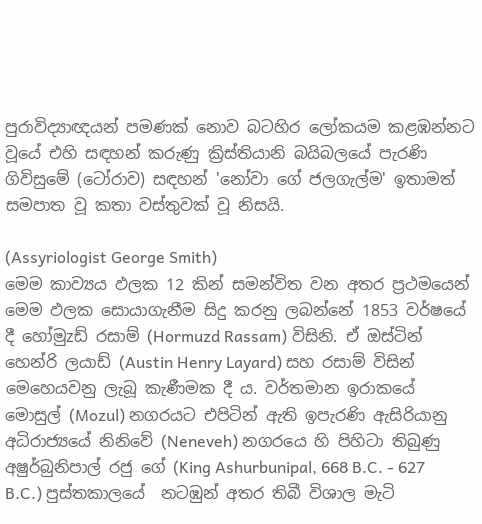පුරාවිද්‍යාඥයන් පමණක් නොව බටහිර ලෝකයම කළඹන්නට වූයේ එහි සඳහන් කරුණු ක්‍රිස්තියානි බයිබලයේ පැරණි ගිවිසුමේ (ටෝරාව) සඳහන් 'නෝවා ගේ ජලගැල්ම' ඉතාමත් සමපාත වූ කතා වස්තුවක් වූ නිසයි.

(Assyriologist George Smith)
මෙම කාව්‍යය ඵලක 12 කින් සමන්විත වන අතර ප්‍රථමයෙන් මෙම ඵලක සොයාගැනීම සිදු කරනු ලබන්නේ 1853 වර්ෂයේ දී හෝමුzඩ් රසාම් (Hormuzd Rassam) විසිනි. ඒ ඔස්ටින් හෙන්රි ලයාඩ් (Austin Henry Layard) සහ රසාම් විසින් මෙහෙයවනු ලැබූ කැණීමක දී ය. වර්තමාන ඉරාකයේ මොසුල් (Mozul) නගරයට එපිටින් ඇති ඉපැරණි ඇසිරියානු අධිරාජ්‍යයේ නිනිවේ (Neneveh) නගරයෙ හි පිහිටා තිබුණු අෂුර්බුනිපාල් රජු ගේ (King Ashurbunipal, 668 B.C. - 627 B.C.) පුස්තකාලයේ  නටඹුන් අතර තිබී විශාල මැටි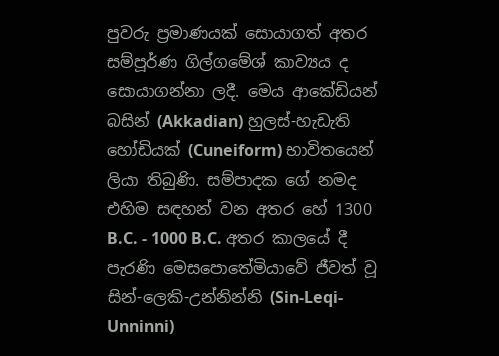පුවරු ප්‍රමාණයක් සොයාගත් අතර සම්පූර්ණ ගිල්ගමේශ් කාව්‍යය ද සොයාගන්නා ලදී. මෙය ආකේඩියන් බසින් (Akkadian) හුලස්-හැඩැති හෝඩියක් (Cuneiform) භාවිතයෙන් ලියා තිබුණි. සම්පාදක ගේ නමද එහිම සඳහන් වන අතර හේ 1300 B.C. - 1000 B.C. අතර කාලයේ දී පැරණි මෙසපොතේමියාවේ ජීවත් වූ සින්-ලෙකි-උන්නින්නි (Sin-Leqi-Unninni)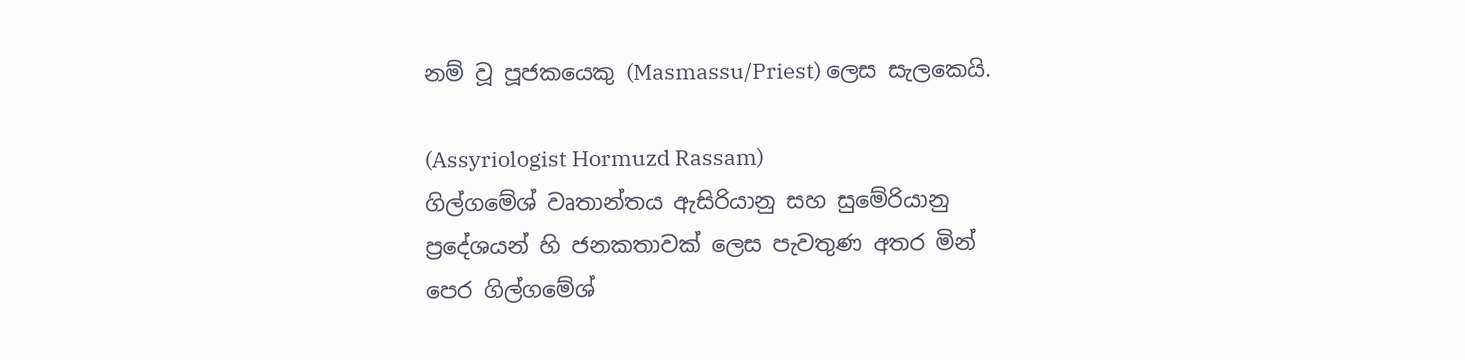නම් වූ පූජකයෙකු (Masmassu/Priest) ලෙස සැලකෙයි.

(Assyriologist Hormuzd Rassam)
ගිල්ගමේශ් වෘතාන්තය ඇසිරියානු සහ සුමේරියානු ප්‍රදේශයන් හි ජනකතාවක් ලෙස පැවතුණ අතර මින් පෙර ගිල්ගමේශ්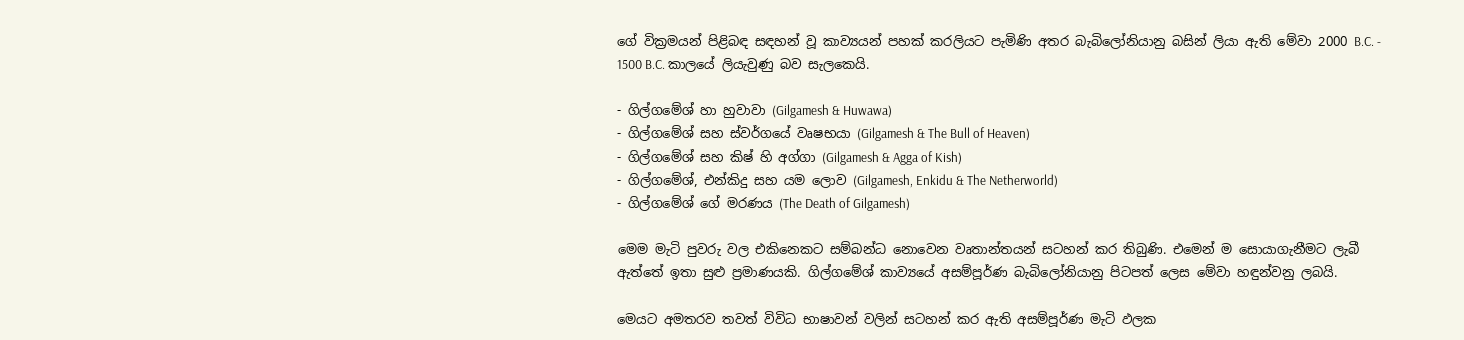ගේ වික්‍රමයන් පිළිබඳ සඳහන් වූ කාව්‍යයන් පහක් කරලියට පැමිණි අතර බැබිලෝනියානු බසින් ලියා ඇති මේවා 2000 B.C. - 1500 B.C. කාලයේ ලියැවුණු බව සැලකෙයි.

- ගිල්ගමේශ් හා හුවාවා (Gilgamesh & Huwawa)
- ගිල්ගමේශ් සහ ස්වර්ගයේ වෘෂභයා (Gilgamesh & The Bull of Heaven)
- ගිල්ගමේශ් සහ කිෂ් හි අග්ගා (Gilgamesh & Agga of Kish)
- ගිල්ගමේශ්, එන්කිදු සහ යම ලොව (Gilgamesh, Enkidu & The Netherworld)
- ගිල්ගමේශ් ගේ මරණය (The Death of Gilgamesh)

මෙම මැටි පුවරු වල එකිනෙකට සම්බන්ධ නොවෙන වෘතාන්තයන් සටහන් කර තිබුණි. එමෙන් ම සොයාගැනීමට ලැබී ඇත්තේ ඉතා සුළු ප්‍රමාණයකි. ගිල්ගමේශ් කාව්‍යයේ අසම්පූර්ණ බැබිලෝනියානු පිටපත් ලෙස මේවා හඳුන්වනු ලබයි.

මෙයට අමතරව තවත් විවිධ භාෂාවන් වලින් සටහන් කර ඇති අසම්පූර්ණ මැටි ඵලක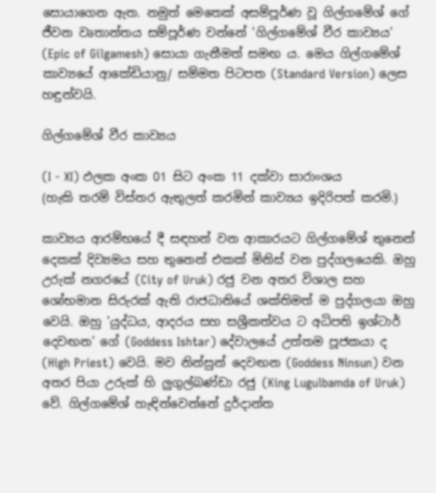සොයාගෙන ඇත. නමුත් මෙතෙක් අසම්පූර්ණ වූ ගිල්ගමේශ් ගේ ජීවන වෘතාන්තය සම්පූර්ණ වන්නේ 'ගිල්ගමේශ් වීර කාව්‍යය' (Epic of Gilgamesh) සොයා ගැනීමත් සමඟ ය. මෙය ගිල්ගමේශ් කාව්‍යයේ ආකේඩියානු/ සම්මත පිටපත (Standard Version) ලෙස හඳුන්වයි.

ගිල්ගමේශ් වීර කාව්‍යය

(I - XI) ඵලක අංක 01 සිට අංක 11 දක්වා සාරාංශය
(හැකි තරම් විස්තර ඇතුලත් කරමින් කාව්‍යය ඉදිරිපත් කරමි.)

කාව්‍යය ආරම්භයේ දී සඳහන් වන ආකාරයට ගිල්ගමේශ් තුනෙන් දෙකක් දිව්‍යමය සහ තුනෙන් එකක් මිනිස් වන පුද්ගලයෙකි. ඔහු උරුක් නගරයේ (City of Uruk) රජු වන අතර විශාල සහ ශෝභමාන සිරුරක් ඇති රාජධානියේ ශක්තිමත් ම පුද්ගලයා ඔහු වෙයි. ඔහු 'යුද්ධය, ආදරය සහ සශ්‍රීකත්වය ට අධිපති ඉශ්ටාර් දෙවඟන' ගේ (Goddess Ishtar) දේවාලයේ උත්තම පූජකයා ද (High Priest) වෙයි. මව නින්සුන් දෙවඟන (Goddess Ninsun) වන අතර පියා උරුක් හි ලුගුල්බණ්ඩා රජු (King Lugulbamda of Uruk) වේ. ගිල්ගමේශ් හැඳින්වෙන්නේ දුර්දාන්ත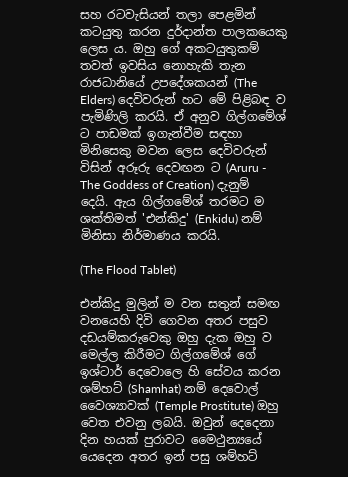සහ රටවැසියන් තලා පෙළමින් කටයුතු කරන දුර්දාන්ත පාලකයෙකු ලෙස ය. ඔහු ගේ අකටයුතුකම් තවත් ඉවසිය නොහැකි තැන රාජධානියේ උපදේශකයන් (The Elders) දෙවිවරුන් හට මේ පිළිබඳ ව පැමිණිලි කරයි. ඒ අනුව ගිල්ගමේශ් ට පාඩමක් ඉගැන්වීම සඳහා මිනිසෙකු මවන ලෙස දෙවිවරුන් විසින් අරූරු දෙවඟන ට (Aruru - The Goddess of Creation) දැනුම් දෙයි. ඇය ගිල්ගමේශ් තරමට ම ශක්තිමත් 'එන්කිදු' (Enkidu) නම් මිනිසා නිර්මාණය කරයි.

(The Flood Tablet)

එන්කිදු මුලින් ම වන සතුන් සමඟ වනයෙහි දිවි ගෙවන අතර පසුව දඩයම්කරුවෙකු ඔහු දැක ඔහු ව මෙල්ල කිරීමට ගිල්ගමේශ් ගේ ඉශ්ටාර් දෙවොලෙ හි සේවය කරන ශම්හට් (Shamhat) නම් දෙවොල් වෛශ්‍යාවක් (Temple Prostitute) ඔහු වෙත එවනු ලබයි. ඔවුන් දෙදෙනා දින හයක් පුරාවට මෛථුන්‍යයේ යෙදෙන අතර ඉන් පසු ශම්හට්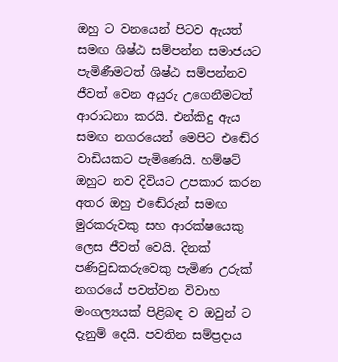ඔහු ට වනයෙන් පිටව ඇයත් සමඟ ශිෂ්ඨ සම්පන්න සමාජයට පැමිණීමටත් ශිෂ්ඨ සම්පන්නව ජීවත් වෙන අයුරු උගෙනීමටත් ආරාධනා කරයි. එන්කිදු ඇය සමඟ නගරයෙන් මෙපිට එඬේර වාඩියකට පැමිණෙයි. හම්ෂට් ඔහුට නව දිවියට උපකාර කරන අතර ඔහු එඬේරුන් සමඟ මුරකරුවකු සහ ආරක්ෂයෙකු ලෙස ජීවත් වෙයි. දිනක් පණිවුඩකරුවෙකු පැමිණ උරුක් නගරයේ පවත්වන විවාහ මංගල්‍යයක් පිළිබඳ ව ඔවුන් ට දැනුම් දෙයි. පවතින සම්ප්‍රදාය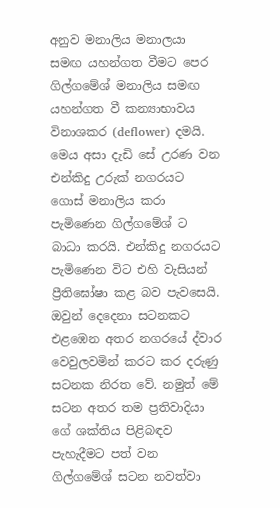අනුව මනාලිය මනාලයා සමඟ යහන්ගත වීමට පෙර ගිල්ගමේශ් මනාලිය සමඟ යහන්ගත වී කන්‍යාභාවය විනාශකර (deflower) දමයි. මෙය අසා දැඩි සේ උරණ වන එන්කිදු උරුක් නගරයට ගොස් මනාලිය කරා පැමිණෙන ගිල්ගමේශ් ට බාධා කරයි. එන්කිදු නගරයට පැමිණෙන විට එහි වැසියන් ප්‍රීතිඝෝෂා කළ බව පැවසෙයි. ඔවුන් දෙදෙනා සටනකට එළඹෙන අතර නගරයේ ද්වාර වෙවුලවමින් කරට කර දරුණු සටනක නිරත වේ. නමුත් මේ සටන අතර තම ප්‍රතිවාදියා ගේ ශක්තිය පිළිබඳව පැහැදීමට පත් වන ගිල්ගමේශ් සටන නවත්වා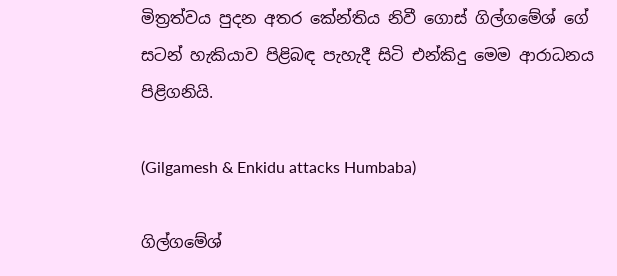මිත්‍රත්වය පුදන අතර කේන්තිය නිවී ගොස් ගිල්ගමේශ් ගේ සටන් හැකියාව පිළිබඳ පැහැදී සිටි එන්කිදු මෙම ආරාධනය පිළිගනියි.

(Gilgamesh & Enkidu attacks Humbaba)

ගිල්ගමේශ්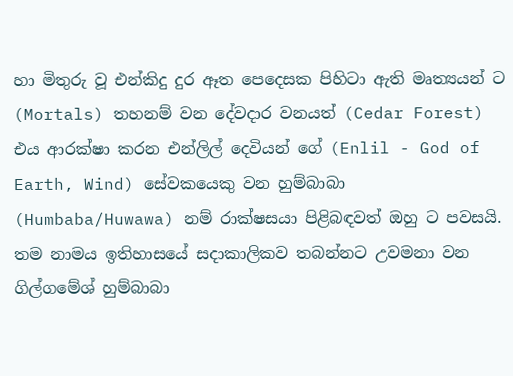හා මිතුරු වූ එන්කිදු දුර ඈත පෙදෙසක පිහිටා ඇති මෘත්‍යයන් ට (Mortals) තහනම් වන දේවදාර වනයත් (Cedar Forest) එය ආරක්ෂා කරන එන්ලිල් දෙවියන් ගේ (Enlil - God of Earth, Wind) සේවකයෙකු වන හුම්බාබා (Humbaba/Huwawa) නම් රාක්ෂසයා පිළිබඳවත් ඔහු ට පවසයි. තම නාමය ඉතිහාසයේ සදාකාලිකව තබන්නට උවමනා වන ගිල්ගමේශ් හුම්බාබා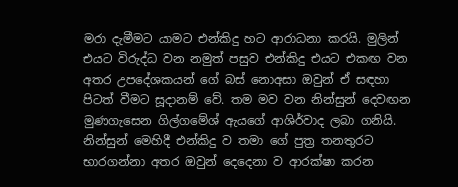මරා දැමීමට යාමට එන්කිදු හට ආරාධනා කරයි. මුලින් එයට විරුද්ධ වන නමුත් පසුව එන්කිදු එයට එකඟ වන අතර උපදේශකයන් ගේ බස් නොඅසා ඔවුන් ඒ සඳහා පිටත් වීමට සූදානම් වේ. තම මව වන නින්සුන් දෙවඟන මුණගැසෙන ගිල්ගමේශ් ඇයගේ ආශිර්වාද ලබා ගනියි. නින්සුන් මෙහිදී එන්කිදු ව තමා ගේ පුත්‍ර තනතුරට භාරගන්නා අතර ඔවුන් දෙදෙනා ව ආරක්ෂා කරන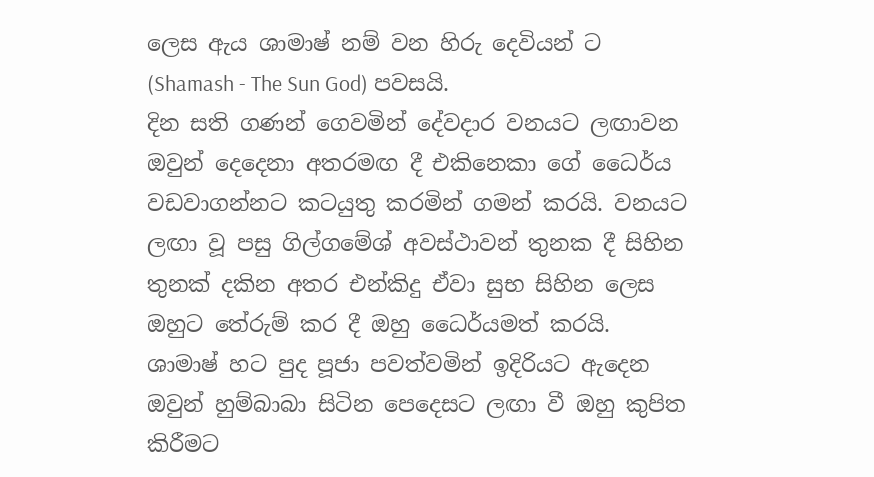ලෙස ඇය ශාමාෂ් නම් වන හිරු දෙවියන් ට (Shamash - The Sun God) පවසයි.
දින සති ගණන් ගෙවමින් දේවදාර වනයට ලඟාවන ඔවුන් දෙදෙනා අතරමඟ දී එකිනෙකා ගේ ධෛර්ය වඩවාගන්නට කටයුතු කරමින් ගමන් කරයි. වනයට ලඟා වූ පසු ගිල්ගමේශ් අවස්ථාවන් තුනක දී සිහින තුනක් දකින අතර එන්කිදු ඒවා සුභ සිහින ලෙස ඔහුට තේරුම් කර දී ඔහු ධෛර්යමත් කරයි. ශාමාෂ් හට පුද පූජා පවත්වමින් ඉදිරියට ඇදෙන ඔවුන් හුම්බාබා සිටින පෙදෙසට ලඟා වී ඔහු කුපිත කිරීමට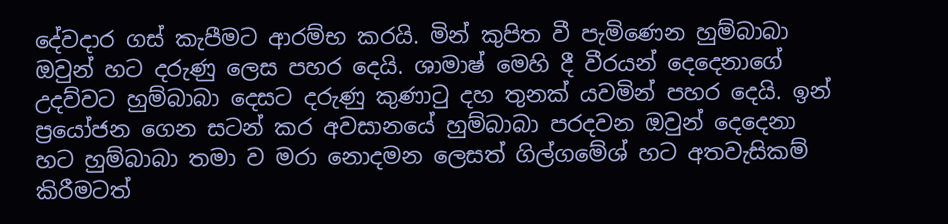දේවදාර ගස් කැපීමට ආරම්භ කරයි. මින් කුපිත වී පැමිණෙන හුම්බාබා ඔවුන් හට දරුණු ලෙස පහර දෙයි. ශාමාෂ් මෙහි දී වීරයන් දෙදෙනාගේ උදව්වට හුම්බාබා දෙසට දරුණු කුණාටු දහ තුනක් යවමින් පහර දෙයි. ඉන් ප්‍රයෝජන ගෙන සටන් කර අවසානයේ හුම්බාබා පරදවන ඔවුන් දෙදෙනා හට හුම්බාබා තමා ව මරා නොදමන ලෙසත් ගිල්ගමේශ් හට අතවැසිකම් කිරීමටත්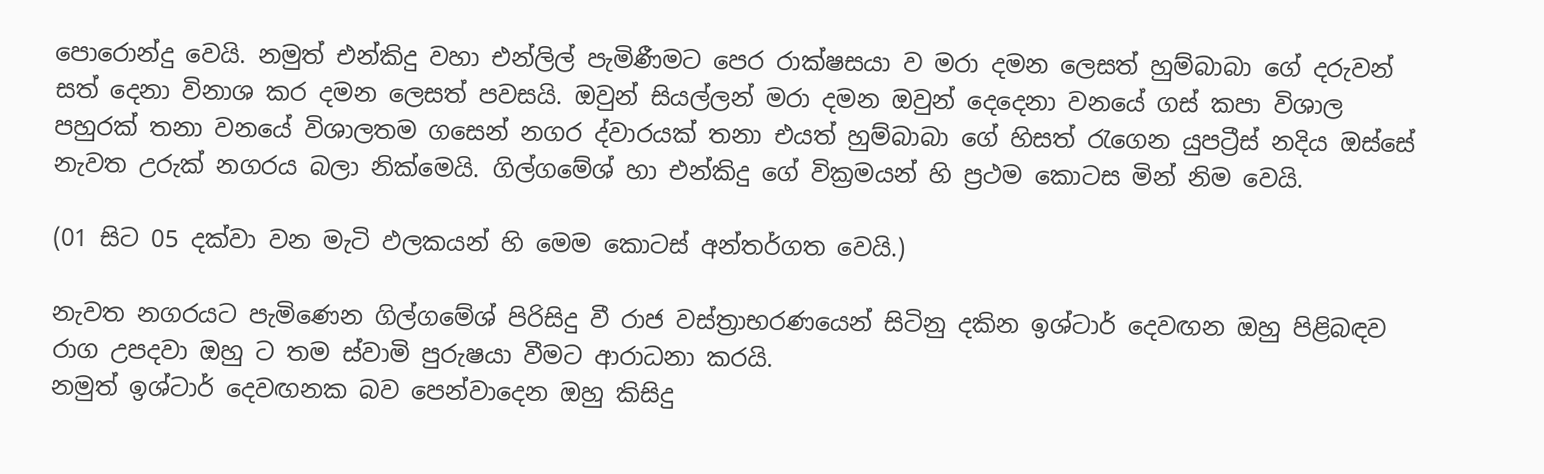පොරොන්දු වෙයි. නමුත් එන්කිදු වහා එන්ලිල් පැමිණීමට පෙර රාක්ෂසයා ව මරා දමන ලෙසත් හුම්බාබා ගේ දරුවන් සත් දෙනා විනාශ කර දමන ලෙසත් පවසයි. ඔවුන් සියල්ලන් මරා දමන ඔවුන් දෙදෙනා වනයේ ගස් කපා විශාල පහුරක් තනා වනයේ විශාලතම ගසෙන් නගර ද්වාරයක් තනා එයත් හුම්බාබා ගේ හිසත් රැගෙන යුපට්‍රීස් නදිය ඔස්සේ නැවත උරුක් නගරය බලා නික්මෙයි. ගිල්ගමේශ් හා එන්කිදු ගේ වික්‍රමයන් හි ප්‍රථම කොටස මින් නිම වෙයි.

(01 සිට 05 දක්වා වන මැටි ඵලකයන් හි මෙම කොටස් අන්තර්ගත වෙයි.)

නැවත නගරයට පැමිණෙන ගිල්ගමේශ් පිරිසිදු වී රාජ වස්ත්‍රාභරණයෙන් සිටිනු දකින ඉශ්ටාර් දෙවඟන ඔහු පිළිබඳව රාග උපදවා ඔහු ට තම ස්වාමි පුරුෂයා වීමට ආරාධනා කරයි.
නමුත් ඉශ්ටාර් දෙවඟනක බව පෙන්වාදෙන ඔහු කිසිදු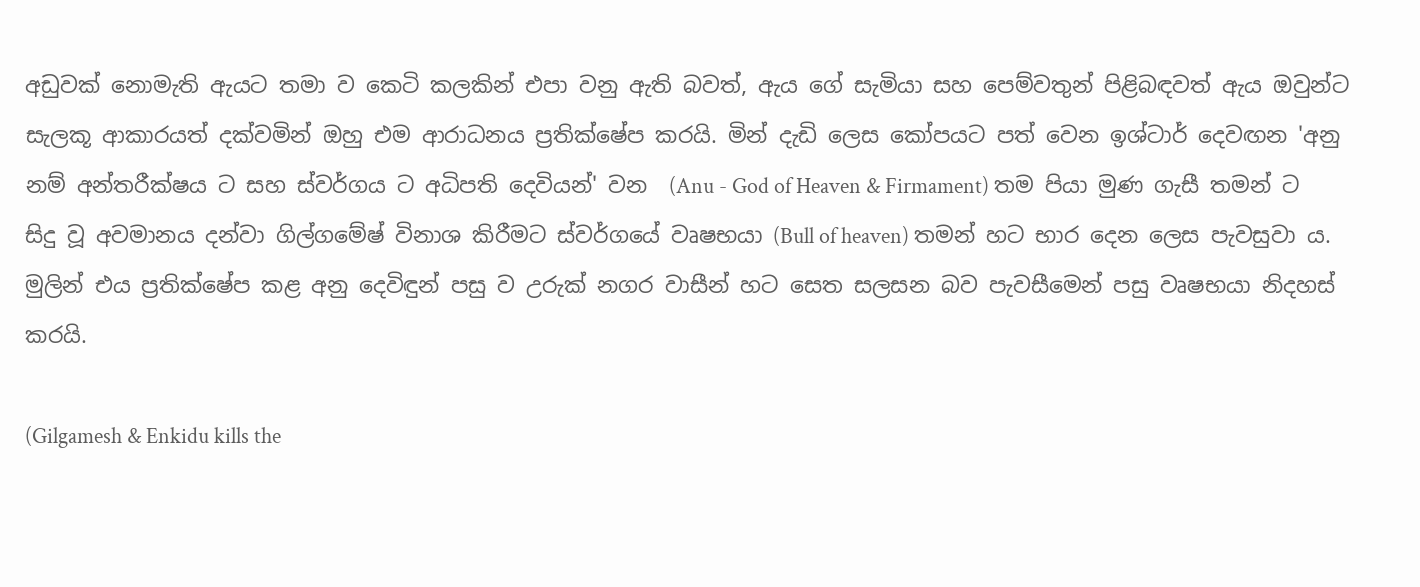අඩුවක් නොමැති ඇයට තමා ව කෙටි කලකින් එපා වනු ඇති බවත්, ඇය ගේ සැමියා සහ පෙම්වතුන් පිළිබඳවත් ඇය ඔවුන්ට සැලකූ ආකාරයත් දක්වමින් ඔහු එම ආරාධනය ප්‍රතික්ෂේප කරයි. මින් දැඩි ලෙස කෝපයට පත් වෙන ඉශ්ටාර් දෙවඟන 'අනු නම් අන්තරීක්ෂය ට සහ ස්වර්ගය ට අධිපති දෙවියන්' වන  (Anu - God of Heaven & Firmament) තම පියා මුණ ගැසී තමන් ට සිදු වූ අවමානය දන්වා ගිල්ගමේෂ් විනාශ කිරීමට ස්වර්ගයේ වෘෂභයා (Bull of heaven) තමන් හට භාර දෙන ලෙස පැවසුවා ය. මුලින් එය ප්‍රතික්ෂේප කළ අනු දෙවිඳුන් පසු ව උරුක් නගර වාසීන් හට සෙත සලසන බව පැවසීමෙන් පසු වෘෂභයා නිදහස් කරයි.

(Gilgamesh & Enkidu kills the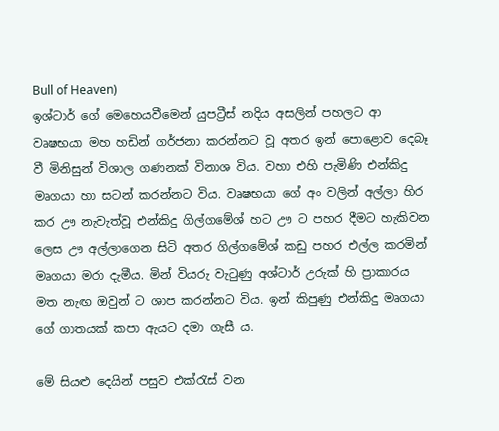Bull of Heaven)
ඉශ්ටාර් ගේ මෙහෙයවීමෙන් යුපට්‍රීස් නදිය අසලින් පහලට ආ වෘෂභයා මහ හඩින් ගර්ජනා කරන්නට වූ අතර ඉන් පොළොව දෙබෑ වී මිනිසුන් විශාල ගණනක් විනාශ විය. වහා එහි පැමිණි එන්කිදු මෘගයා හා සටන් කරන්නට විය. වෘෂභයා ගේ අං වලින් අල්ලා හිර කර ඌ නැවැත්වූ එන්කිදු ගිල්ගමේශ් හට ඌ ට පහර දීමට හැකිවන ලෙස ඌ අල්ලාගෙන සිටි අතර ගිල්ගමේශ් කඩු පහර එල්ල කරමින් මෘගයා මරා දැමීය. මින් වියරු වැටුණු අශ්ටාර් උරුක් හි ප්‍රාකාරය මත නැඟ ඔවුන් ට ශාප කරන්නට විය. ඉන් කිපුණු එන්කිදු මෘගයා ගේ ගාතයක් කපා ඇයට දමා ගැසී ය.

මේ සියළු දෙයින් පසුව එක්රැස් වන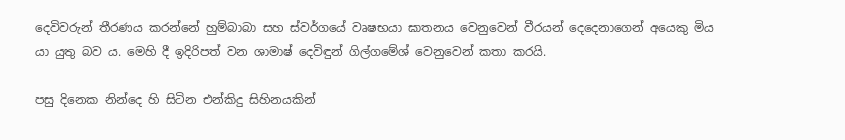දෙවිවරුන් තීරණය කරන්නේ හුම්බාබා සහ ස්වර්ගයේ වෘෂභයා ඝාතනය වෙනුවෙන් වීරයන් දෙදෙනාගෙන් අයෙකු මිය යා යුතු බව ය. මෙහි දී ඉදිරිපත් වන ශාමාෂ් දෙවිඳුන් ගිල්ගමේශ් වෙනුවෙන් කතා කරයි.

පසු දිනෙක නින්දෙ හි සිටින එන්කිදු සිහිනයකින්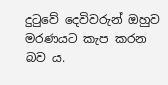දුටුවේ දෙවිවරුන් ඔහුව මරණයට කැප කරන බව ය.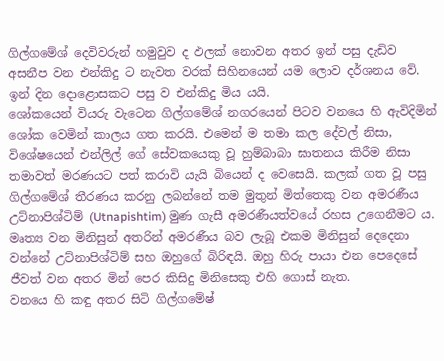ගිල්ගමේශ් දෙවිවරුන් හමුවුව ද ඵලක් නොවන අතර ඉන් පසු දැඩිව අසනීප වන එන්කිදු ට නැවත වරක් සිහිනයෙන් යම ලොව දර්ශනය වේ. ඉන් දින දොළොසකට පසු ව එන්කිදු මිය යයි.
ශෝකයෙන් වියරු වැටෙන ගිල්ගමේශ් නගරයෙන් පිටව වනයෙ හි ඇවිදිමින් ශෝක වෙමින් කාලය ගත කරයි. එමෙන් ම තමා කල දේවල් නිසා, විශේෂයෙන් එන්ලිල් ගේ සේවකයෙකු වූ හුම්බාබා ඝාතනය කිරීම නිසා තමාවත් මරණයට පත් කරාවි යැයි බියෙන් ද වෙසෙයි. කලක් ගත වූ පසු ගිල්ගමේශ් තීරණය කරනු ලබන්නේ තම මුතුන් මිත්තෙකු වන අමරණීය උට්නාපිශ්ටිම් (Utnapishtim) මුණ ගැසී අමරණීයත්වයේ රහස උගෙනීමට ය. මෘත්‍ය වන මිනිසුන් අතරින් අමරණීය බව ලැබූ එකම මිනිසුන් දෙදෙනා වන්නේ උට්නාපිශ්ටිම් සහ ඔහුගේ බිරිඳයි. ඔහු හිරු පායා එන පෙදෙසේ ජීවත් වන අතර මින් පෙර කිසිදු මිනිසෙකු එහි ගොස් නැත.
වනයෙ හි කඳු අතර සිටි ගිල්ගමේෂ්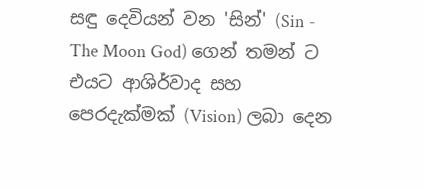සඳු දෙවියන් වන 'සින්' (Sin - The Moon God) ගෙන් තමන් ට එයට ආශිර්වාද සහ පෙරදැක්මක් (Vision) ලබා දෙන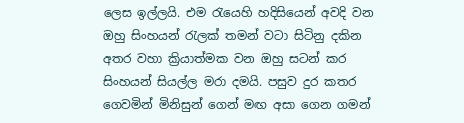ලෙස ඉල්ලයි. එම රැයෙහි හදිසියෙන් අවදි වන ඔහු සිංහයන් රැලක් තමන් වටා සිටිනු දකින අතර වහා ක්‍රියාත්මක වන ඔහු සටන් කර සිංහයන් සියල්ල මරා දමයි. පසුව දුර කතර ගෙවමින් මිනිසුන් ගෙන් මඟ අසා ගෙන ගමන්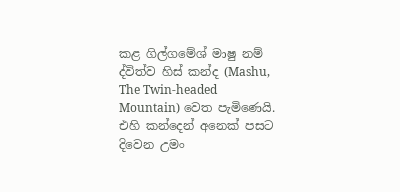කළ ගිල්ගමේශ් මාෂු නම් ද්විත්ව හිස් කන්ද (Mashu, The Twin-headed Mountain) වෙත පැමිණෙයි. එහි කන්දෙන් අනෙක් පසට දිවෙන උමං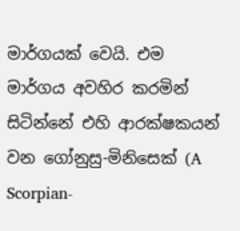මාර්ගයක් වෙයි. එම මාර්ගය අවහිර කරමින් සිටින්නේ එහි ආරක්ෂකයන් වන ගෝනුසු-මිනිසෙක් (A Scorpian-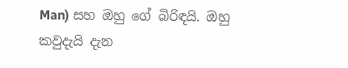Man) සහ ඔහු ගේ බිරිඳයි. ඔහු කවුදැයි දැන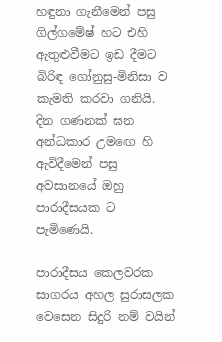හඳුනා ගැනීමෙන් පසු ගිල්ගමේෂ් හට එහි ඇතුළුවීමට ඉඩ දීමට බිරිඳ ගෝනුසු-මිනිසා ව කැමති කරවා ගනියි. දින ගණනක් ඝන අන්ධකාර උමඟෙ හි ඇවිදීමෙන් පසු අවසානයේ ඔහු පාරාදීසයක ට පැමිණෙයි.

පාරාදීසය කෙලවරක සාගරය අහල සුරාසලක වෙසෙන සිදුරි නම් වයින්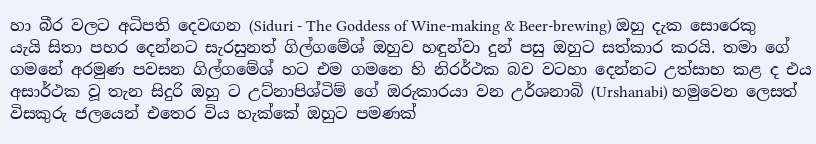හා බීර වලට අධිපති දෙවඟන (Siduri - The Goddess of Wine-making & Beer-brewing) ඔහු දැක සොරෙකු යැයි සිතා පහර දෙන්නට සැරසුනත් ගිල්ගමේශ් ඔහුව හඳුන්වා දුන් පසු ඔහුට සත්කාර කරයි. තමා ගේ ගමනේ අරමුණ පවසන ගිල්ගමේශ් හට එම ගමනෙ හි නිරර්ථක බව වටහා දෙන්නට උත්සාහ කළ ද එය අසාර්ථක වූ තැන සිදුරි ඔහු ට උට්නාපිශ්ටිම් ගේ ඔරුකාරයා වන උර්ශනාබි (Urshanabi) හමුවෙන ලෙසත් විසකුරු ජලයෙන් එතෙර විය හැක්කේ ඔහුට පමණක්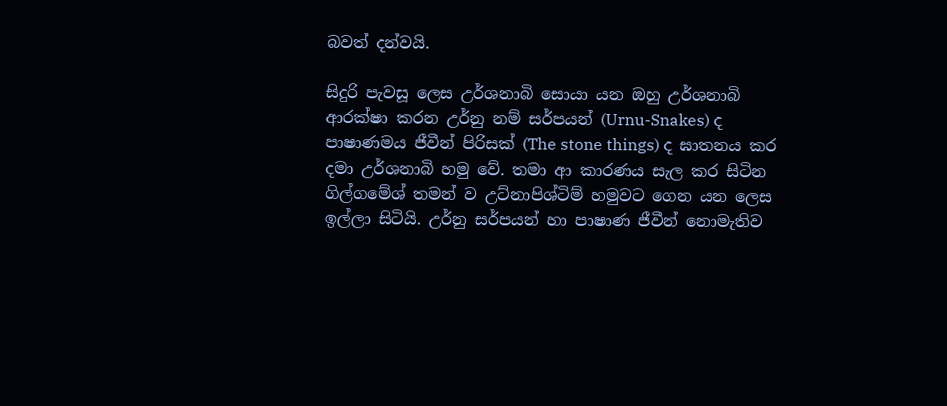බවත් දන්වයි.

සිදුරි පැවසූ ලෙස උර්ශනාබි සොයා යන ඔහු උර්ශනාබි ආරක්ෂා කරන උර්නු නම් සර්පයන් (Urnu-Snakes) ද පාෂාණමය ජීවීන් පිරිසක් (The stone things) ද ඝාතනය කර දමා උර්ශනාබි හමු වේ. තමා ආ කාරණය සැල කර සිටින ගිල්ගමේශ් තමන් ව උට්නාපිශ්ටිම් හමුවට ගෙන යන ලෙස ඉල්ලා සිටියි. උර්නු සර්පයන් හා පාෂාණ ජීවීන් නොමැතිව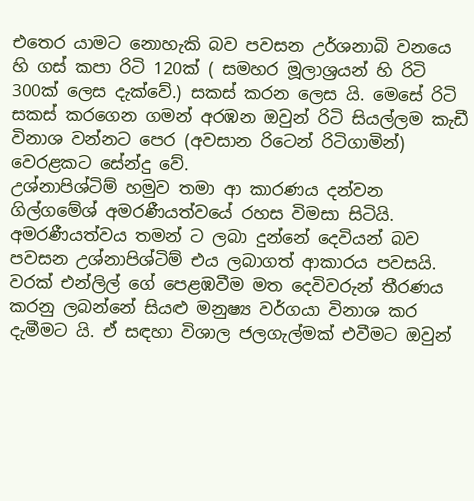එතෙර යාමට නොහැකි බව පවසන උර්ශනාබි වනයෙ හි ගස් කපා රිටි 120ක් ( සමහර මූලාශ්‍රයන් හි රිටි 300ක් ලෙස දැක්වේ.) සකස් කරන ලෙස යි. මෙසේ රිටි සකස් කරගෙන ගමන් අරඹන ඔවුන් රිටි සියල්ලම කැඩී විනාශ වන්නට පෙර (අවසාන රිටෙන් රිටිගාමින්) වෙරළකට සේන්දු වේ.
උශ්නාපිශ්ටිම් හමුව තමා ආ කාරණය දන්වන ගිල්ගමේශ් අමරණීයත්වයේ රහස විමසා සිටියි. අමරණීයත්වය තමන් ට ලබා දුන්නේ දෙවියන් බව පවසන උශ්නාපිශ්ටිම් එය ලබාගත් ආකාරය පවසයි.
වරක් එන්ලිල් ගේ පෙළඹවීම මත දෙවිවරුන් තීරණය කරනු ලබන්නේ සියළු මනුෂ්‍ය වර්ගයා විනාශ කර දැමීමට යි. ඒ සඳහා විශාල ජලගැල්මක් එවීමට ඔවුන්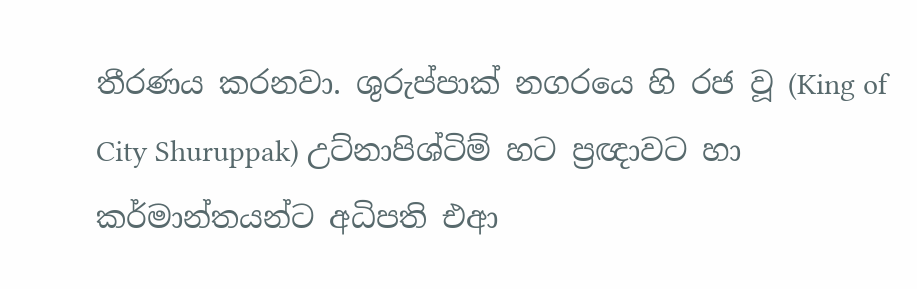තීරණය කරනවා. ශුරුප්පාක් නගරයෙ හි රජ වූ (King of City Shuruppak) උට්නාපිශ්ටිම් හට ප්‍රඥාවට හා කර්මාන්තයන්ට අධිපති එආ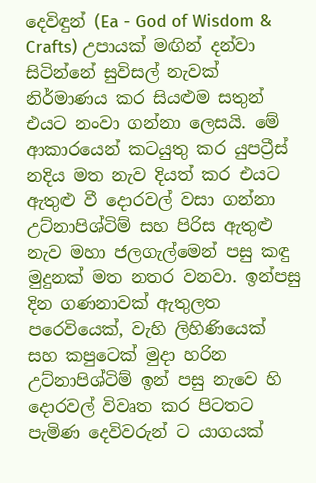දෙවිඳුන් (Ea - God of Wisdom & Crafts) උපායක් මඟින් දන්වා සිටින්නේ සුවිසල් නැවක් නිර්මාණය කර සියළුම සතුන් එයට නංවා ගන්නා ලෙසයි. මේ ආකාරයෙන් කටයුතු කර යුපට්‍රීස් නදිය මත නැව දියත් කර එයට ඇතුළු වී දොරවල් වසා ගන්නා උට්නාපිශ්ටිම් සහ පිරිස ඇතුළු නැව මහා ජලගැල්මෙන් පසු කඳු මුදුනක් මත නතර වනවා. ඉන්පසු දින ගණනාවක් ඇතුලත පරෙවියෙක්, වැහි ලිහිණියෙක් සහ කපුටෙක් මුදා හරින උට්නාපිශ්ටිම් ඉන් පසු නැවෙ හි දොරවල් විවෘත කර පිටතට පැමිණ දෙවිවරුන් ට යාගයක්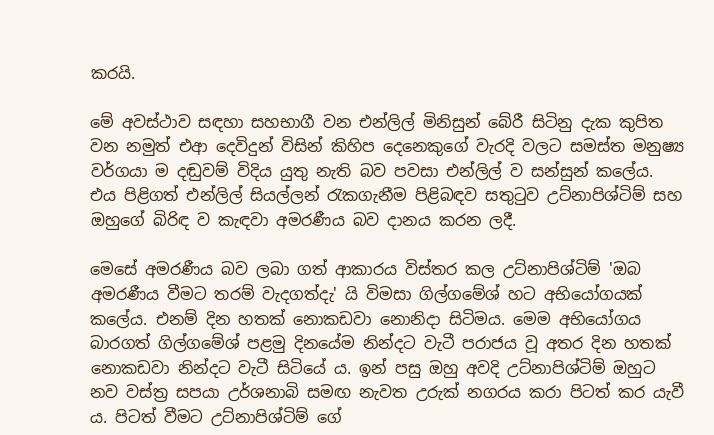කරයි.

මේ අවස්ථාව සඳහා සහභාගී වන එන්ලිල් මිනිසුන් බේරී සිටිනු දැක කුපිත වන නමුත් එආ දෙවිදුන් විසින් කිහිප දෙනෙකුගේ වැරදි වලට සමස්ත මනුෂ්‍ය වර්ගයා ම දඬුවම් විදිය යුතු නැති බව පවසා එන්ලිල් ව සන්සුන් කලේය. එය පිළිගත් එන්ලිල් සියල්ලන් රැකගැනීම පිළිබඳව සතුටුව උට්නාපිශ්ටිම් සහ ඔහුගේ බිරිඳ ව කැඳවා අමරණීය බව දානය කරන ලදී.

මෙසේ අමරණීය බව ලබා ගත් ආකාරය විස්තර කල උට්නාපිශ්ටිම් 'ඔබ අමරණීය වීමට තරම් වැදගත්දැ' යි විමසා ගිල්ගමේශ් හට අභියෝගයක් කලේය. එනම් දින හතක් නොකඩවා නොනිදා සිටිමය. මෙම අභියෝගය බාරගත් ගිල්ගමේශ් පළමු දිනයේම නින්දට වැටී පරාජය වූ අතර දින හතක් නොකඩවා නින්දට වැටී සිටියේ ය. ඉන් පසු ඔහු අවදි උට්නාපිශ්ටිම් ඔහුට නව වස්ත්‍ර සපයා උර්ශනාබි සමඟ නැවත උරුක් නගරය කරා පිටත් කර යැවී ය. පිටත් වීමට උට්නාපිශ්ටිම් ගේ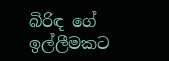බිරිඳ ගේ ඉල්ලීමකට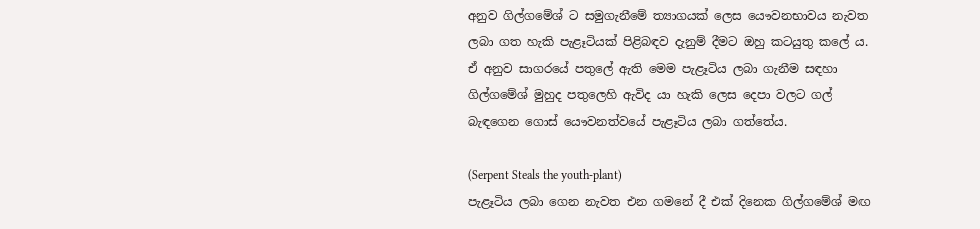අනුව ගිල්ගමේශ් ට සමුගැනීමේ ත්‍යාගයක් ලෙස යෞවනභාවය නැවත ලබා ගත හැකි පැළෑටියක් පිළිබඳව දැනුම් දීමට ඔහු කටයුතු කලේ ය. ඒ අනුව සාගරයේ පතුලේ ඇති මෙම පැළෑටිය ලබා ගැනීම සඳහා ගිල්ගමේශ් මුහුද පතුලෙහි ඇවිද යා හැකි ලෙස දෙපා වලට ගල් බැඳගෙන ගොස් යෞවනත්වයේ පැළෑටිය ලබා ගත්තේය.

(Serpent Steals the youth-plant)
පැළෑටිය ලබා ගෙන නැවත එන ගමනේ දී එක් දිනෙක ගිල්ගමේශ් මඟ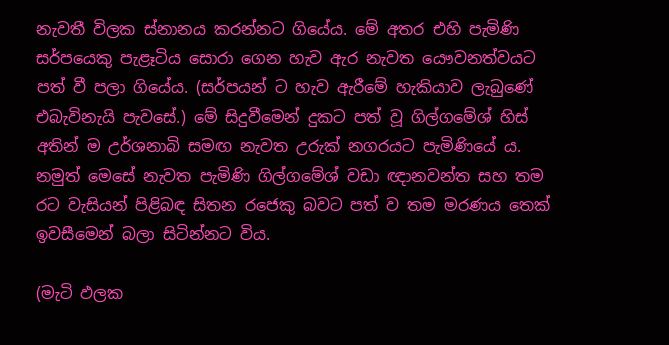නැවතී විලක ස්නානය කරන්නට ගියේය. මේ අතර එහි පැමිණි සර්පයෙකු පැළෑටිය සොරා ගෙන හැව ඇර නැවත යෞවනත්වයට පත් වී පලා ගියේය. (සර්පයන් ට හැව ඇරීමේ හැකියාව ලැබුණේ එබැවිනැයි පැවසේ.) මේ සිදුවීමෙන් දුකට පත් වූ ගිල්ගමේශ් හිස් අතින් ම උර්ශනාබි සමඟ නැවත උරුක් නගරයට පැමිණියේ ය. නමුත් මෙසේ නැවත පැමිණි ගිල්ගමේශ් වඩා ඥානවන්ත සහ තම රට වැසියන් පිළිබඳ සිතන රජෙකු බවට පත් ව තම මරණය තෙක් ඉවසීමෙන් බලා සිටින්නට විය.

(මැටි ඵලක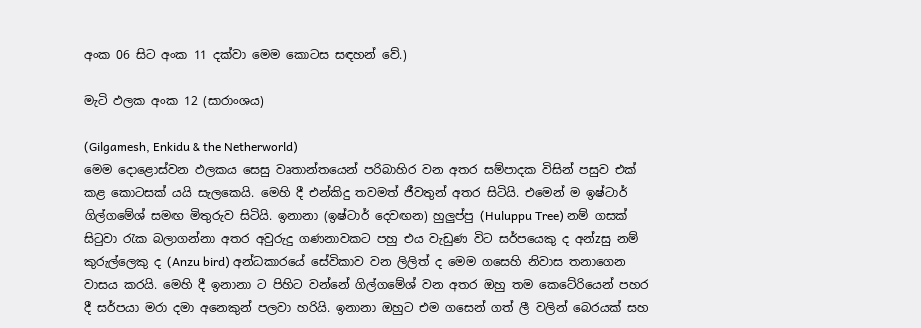අංක 06 සිට අංක 11 දක්වා මෙම කොටස සඳහන් වේ.)

මැටි ඵලක අංක 12 (සාරාංශය)

(Gilgamesh, Enkidu & the Netherworld)
මෙම දොළොස්වන ඵලකය සෙසු වෘතාන්තයෙන් පරිබාහිර වන අතර සම්පාදක විසින් පසුව එක් කළ කොටසක් යයි සැලකෙයි. මෙහි දී එන්කිදු තවමත් ජීවතුන් අතර සිටියි. එමෙන් ම ඉෂ්ටාර් ගිල්ගමේශ් සමඟ මිතුරුව සිටියි. ඉනානා (ඉෂ්ටාර් දෙවඟන) හුලුප්පු (Huluppu Tree) නම් ගසක් සිටුවා රැක බලාගන්නා අතර අවුරුදු ගණනාවකට පහු එය වැඩුණ විට සර්පයෙකු ද අන්zසු නම් කුරුල්ලෙකු ද (Anzu bird) අන්ධකාරයේ සේවිකාව වන ලිලිත් ද මෙම ගසෙහි නිවාස තනාගෙන වාසය කරයි. මෙහි දී ඉනානා ට පිහිට වන්නේ ගිල්ගමේශ් වන අතර ඔහු තම කෙටේරියෙන් පහර දී සර්පයා මරා දමා අනෙකුන් පලවා හරියි. ඉනානා ඔහුට එම ගසෙන් ගත් ලී වලින් බෙරයක් සහ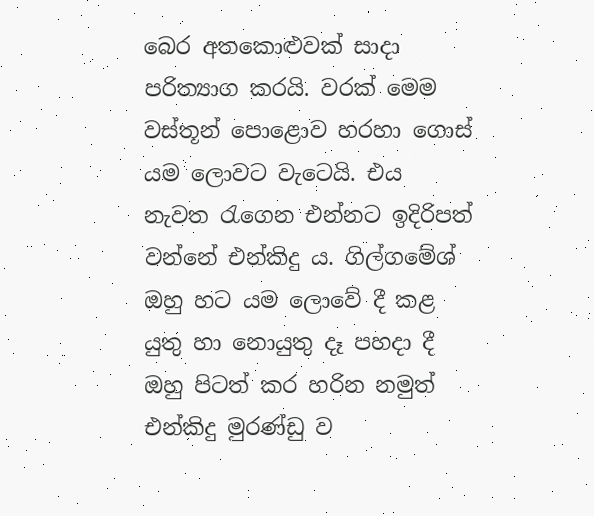බෙර අතකොළුවක් සාදා පරිත්‍යාග කරයි. වරක් මෙම වස්තූන් පොළොව හරහා ගොස් යම ලොවට වැටෙයි. එය නැවත රැගෙන එන්නට ඉදිරිපත් වන්නේ එන්කිදු ය. ගිල්ගමේශ් ඔහු හට යම ලොවේ දී කළ යුතු හා නොයුතු දෑ පහදා දී ඔහු පිටත් කර හරින නමුත් එන්කිදු මුරණ්ඩු ව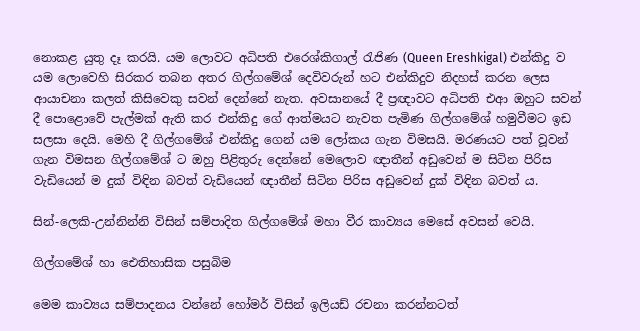නොකළ යුතු දෑ කරයි. යම ලොවට අධිපති එරෙශ්කිගාල් රැජිණ (Queen Ereshkigal) එන්කිදු ව යම ලොවෙහි සිරකර තබන අතර ගිල්ගමේශ් දෙවිවරුන් හට එන්කිදුව නිදහස් කරන ලෙස ආයාචනා කලත් කිසිවෙකු සවන් දෙන්නේ නැත. අවසානයේ දී ප්‍රඥාවට අධිපති එආ ඔහුට සවන් දී පොළොවේ පැල්මක් ඇති කර එන්කිදු ගේ ආත්මයට නැවත පැමිණ ගිල්ගමේශ් හමුවීමට ඉඩ සලසා දෙයි. මෙහි දී ගිල්ගමේශ් එන්කිදු ගෙන් යම ලෝකය ගැන විමසයි. මරණයට පත් වූවන් ගැන විමසන ගිල්ගමේශ් ට ඔහු පිළිතුරු දෙන්නේ මෙලොව ඥාතීන් අඩුවෙන් ම සිටින පිරිස වැඩියෙන් ම දුක් විඳින බවත් වැඩියෙන් ඥාතීන් සිටින පිරිස අඩුවෙන් දුක් විඳින බවත් ය.

සින්-ලෙකි-උන්නින්නි විසින් සම්පාදිත ගිල්ගමේශ් මහා වීර කාව්‍යය මෙසේ අවසන් වෙයි.

ගිල්ගමේශ් හා ඓතිහාසික පසුබිම

මෙම කාව්‍යය සම්පාදනය වන්නේ හෝමර් විසින් ඉලියඩ් රචනා කරන්නටත්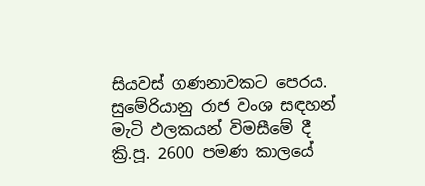සියවස් ගණනාවකට පෙරය. සුමේරියානු රාජ වංශ සඳහන් මැටි ඵලකයන් විමසීමේ දී ක්‍රි.පූ. 2600 පමණ කාලයේ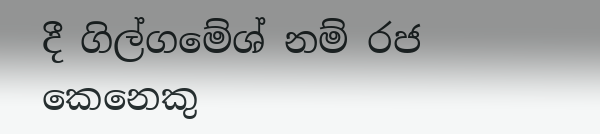දී ගිල්ගමේශ් නම් රජ කෙනෙකු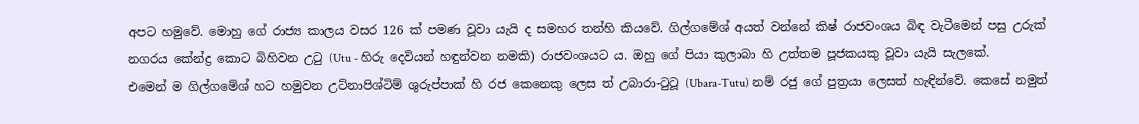අපට හමුවේ. මොහු ගේ රාජ්‍ය කාලය වසර 126 ක් පමණ වූවා යැයි ද සමහර තන්හි කියවේ. ගිල්ගමේශ් අයත් වන්නේ කිෂ් රාජවංශය බිඳ වැටීමෙන් පසු උරුක් නගරය කේන්ද්‍ර කොට බිහිවන උටු (Utu - හිරු දෙවියන් හඳුන්වන නමකි) රාජවංශයට ය. ඔහු ගේ පියා කුලාබා හි උත්තම පූජකයකු වූවා යැයි සැලකේ.
එමෙන් ම ගිල්ගමේශ් හට හමුවන උට්නාපිශ්ටිම් ශුරුප්පාක් හි රජ කෙනෙකු ලෙස ත් උබාරා-ටුටූ (Ubara-Tutu) නම් රජු ගේ පුත්‍රයා ලෙසත් හැඳින්වේ. කෙසේ නමුත්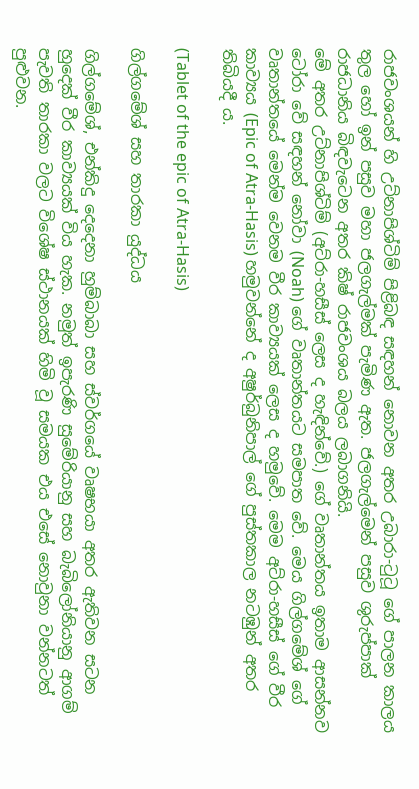රාජවංශයන් හි උට්නාපිශ්ටිම් පිළිබඳ සඳහන් නොවන අතර උබාරා-ටුටූ ගේ පාලන කාලය තුල හෝ ඉන් පසුව මහා ජලගැල්මක් පැමිණ ඇත. ජලගැල්මෙන් පසුව ශුරුප්පාක් රාජධානිය බිඳවැටෙන අතර කිෂ් රාජවංශය බලය ලබාගනියි.
මේ අතර උට්නාපිශ්ටිම් (අට්රා-හසීස් ලෙස ද හැඳින්වේ.) ගේ වෘතාන්තය ඉතාම ආසන්නව ටෝරා වේ සඳහන් නෝවා (Noah) ගේ වෘතාන්තයට සමපාත වේ. මෙය ගිල්ගමේශ් ගේ වෘතාන්තයේ මෙන්ම වෙනම වීර කාව්‍යයක් ලෙස ද හමුවේ. මෙම අට්රා-හසීස් ගේ වීර  කාව්‍යය (Epic of Atra-Hasis) හමුවන්නේ ද අෂුර්බුනිපාල් ගේ පුස්තකාල නටඹුන් අතර තිබියදී ය.

(Tablet of the epic of Atra-Hasis)

ගිල්ගමේශ් සහ තාරකා යුද්ධය

ගිල්ගමේශ්, එන්කිදු දෙදෙනා හුම්බාබා සහ ස්වර්ගයේ වෘෂභයා අතර ඇතිවන සටන හුදෙක් වීර කාව්‍යයක් විය හැක. නමුත් ඉපැරණි සුමේරියානු සහ බැබිලෝනියානු ආගම් පැවති තාරකා වලට විශේෂ ස්ථානයක් හිමි වූ සමයක එය එසේ නොවුනා වන්නටත් පුළුවන.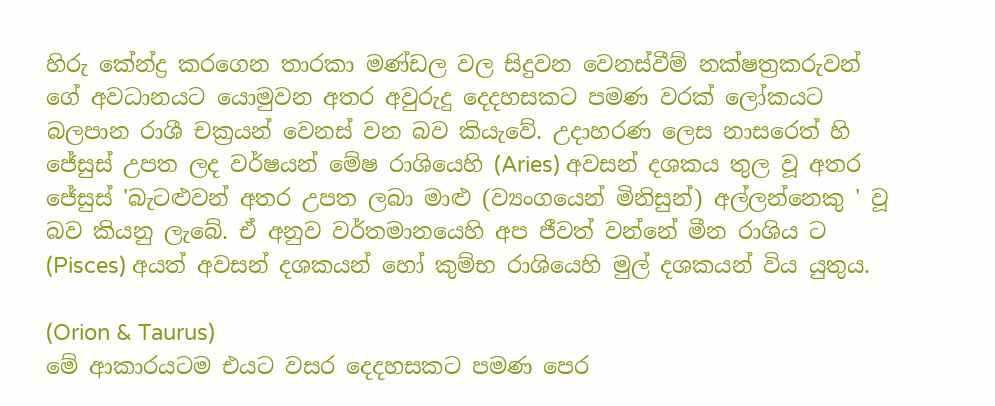හිරු කේන්ද්‍ර කරගෙන තාරකා මණ්ඩල වල සිදුවන වෙනස්වීම් නක්ෂත්‍රකරුවන් ගේ අවධානයට යොමුවන අතර අවුරුදු දෙදහසකට පමණ වරක් ලෝකයට බලපාන රාශී චක්‍රයන් වෙනස් වන බව කියැවේ. උදාහරණ ලෙස නාසරෙත් හි ජේසුස් උපත ලද වර්ෂයන් මේෂ රාශියෙහි (Aries) අවසන් දශකය තුල වූ අතර ජේසුස් 'බැටළුවන් අතර උපත ලබා මාළු (ව්‍යංගයෙන් මිනිසුන්) අල්ලන්නෙකු ' වූ බව කියනු ලැබේ. ඒ අනුව වර්තමානයෙහි අප ජීවත් වන්නේ මීන රාශිය ට (Pisces) අයත් අවසන් දශකයන් හෝ කුම්භ රාශියෙහි මුල් දශකයන් විය යුතුය.

(Orion & Taurus)
මේ ආකාරයටම එයට වසර දෙදහසකට පමණ පෙර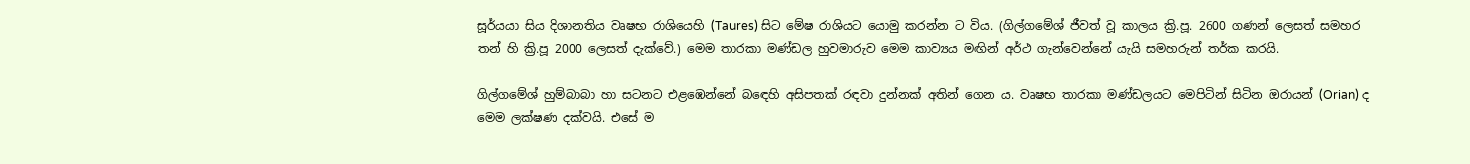සූර්යයා සිය දිශානතිය වෘෂභ රාශියෙහි (Taures) සිට මේෂ රාශියට යොමු කරන්න ට විය. (ගිල්ගමේශ් ජීවත් වූ කාලය ක්‍රි.පූ. 2600 ගණන් ලෙසත් සමහර තන් හි ක්‍රි.පූ 2000 ලෙසත් දැක්වේ.) මෙම තාරකා මණ්ඩල හුවමාරුව මෙම කාව්‍යය මඟින් අර්ථ ගැන්වෙන්නේ යැයි සමහරුන් තර්ක කරයි.

ගිල්ගමේශ් හුම්බාබා හා සටනට එළඹෙන්නේ බඳෙහි අසිපතක් රඳවා දුන්නක් අතින් ගෙන ය. වෘෂභ තාරකා මණ්ඩලයට මෙපිටින් සිටින ඔරායන් (Orian) ද මෙම ලක්ෂණ දක්වයි. එසේ ම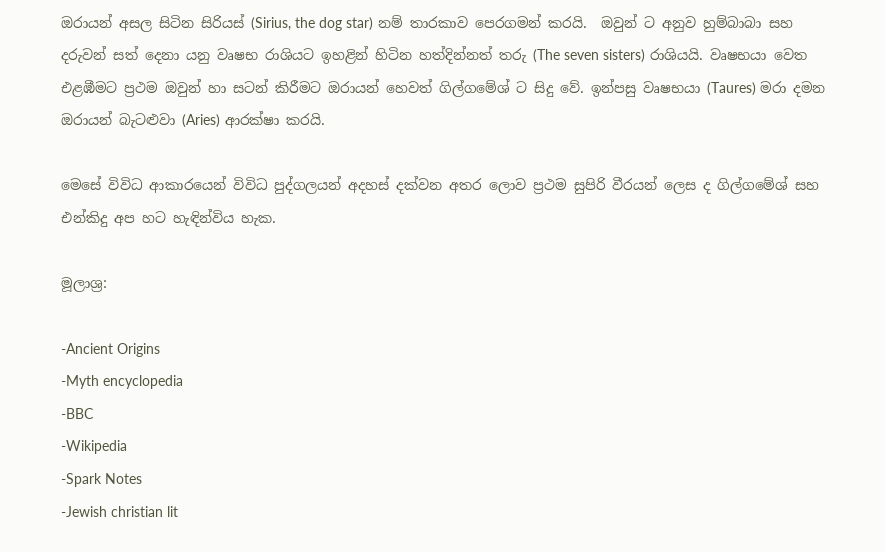ඔරායන් අසල සිටින සිරියස් (Sirius, the dog star) නම් තාරකාව පෙරගමන් කරයි.  ඔවුන් ට අනුව හුම්බාබා සහ දරුවන් සත් දෙනා යනු වෘෂභ රාශියට ඉහළින් හිටින හත්දින්නත් තරු (The seven sisters) රාශියයි. වෘෂභයා වෙත එළඹීමට ප්‍රථම ඔවුන් හා සටන් කිරීමට ඔරායන් හෙවත් ගිල්ගමේශ් ට සිදු වේ. ඉන්පසු වෘෂභයා (Taures) මරා දමන ඔරායන් බැටළුවා (Aries) ආරක්ෂා කරයි.

මෙසේ විවිධ ආකාරයෙන් විවිධ පුද්ගලයන් අදහස් දක්වන අතර ලොව ප්‍රථම සුපිරි වීරයන් ලෙස ද ගිල්ගමේශ් සහ එන්කිදු අප හට හැඳින්විය හැක.

මූලාශ්‍ර:

-Ancient Origins
-Myth encyclopedia
-BBC
-Wikipedia
-Spark Notes
-Jewish christian lit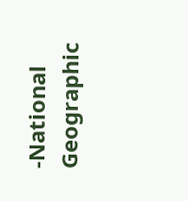-National Geographic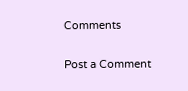Comments

Post a Comment